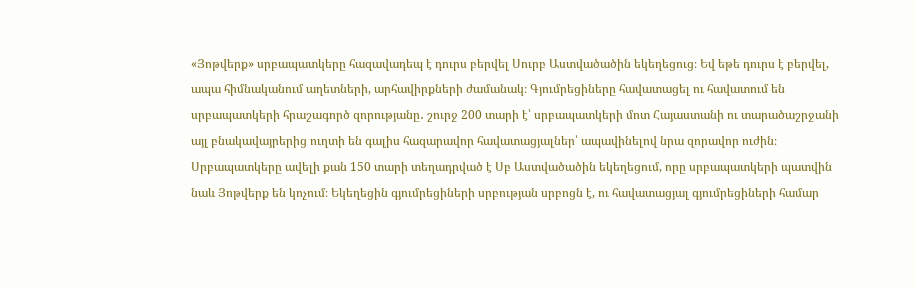«Յոթվերք» սրբապատկերը հազավադեպ է դուրս բերվել Սուրբ Աստվածածին եկեղեցուց։ Եվ եթե դուրս է բերվել, ապա հիմնականում աղետների, արհավիրքների ժամանակ։ Գյումրեցիները հավատացել ու հավատում են սրբապատկերի հրաշագործ զորությանը․ շուրջ 200 տարի է՝ սրբապատկերի մոտ Հայաստանի ու տարածաշրջանի այլ բնակավայրերից ուղտի են գալիս հազարավոր հավատացյալներ՝ ապավինելով նրա զորավոր ուժին։
Սրբապատկերը ավելի քան 150 տարի տեղադրված է Սբ Աստվածածին եկեղեցում, որը սրբապատկերի պատվին նաև Յոթվերք են կոչում։ Եկեղեցին գյումրեցիների սրբության սրբոցն է, ու հավատացյալ գյումրեցիների համար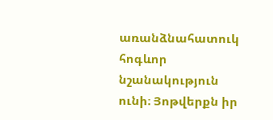առանձնահատուկ հոգևոր նշանակություն ունի։ Յոթվերքն իր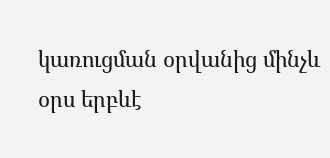կառուցման օրվանից մինչև օրս երբևէ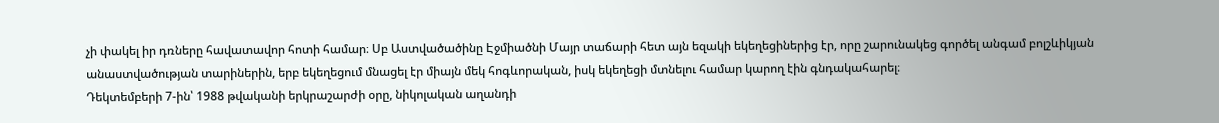չի փակել իր դռները հավատավոր հոտի համար։ Սբ Աստվածածինը Էջմիածնի Մայր տաճարի հետ այն եզակի եկեղեցիներից էր, որը շարունակեց գործել անգամ բոլշևիկյան անաստվածության տարիներին, երբ եկեղեցում մնացել էր միայն մեկ հոգևորական, իսկ եկեղեցի մտնելու համար կարող էին գնդակահարել։
Դեկտեմբերի 7-ին՝ 1988 թվականի երկրաշարժի օրը, նիկոլական աղանդի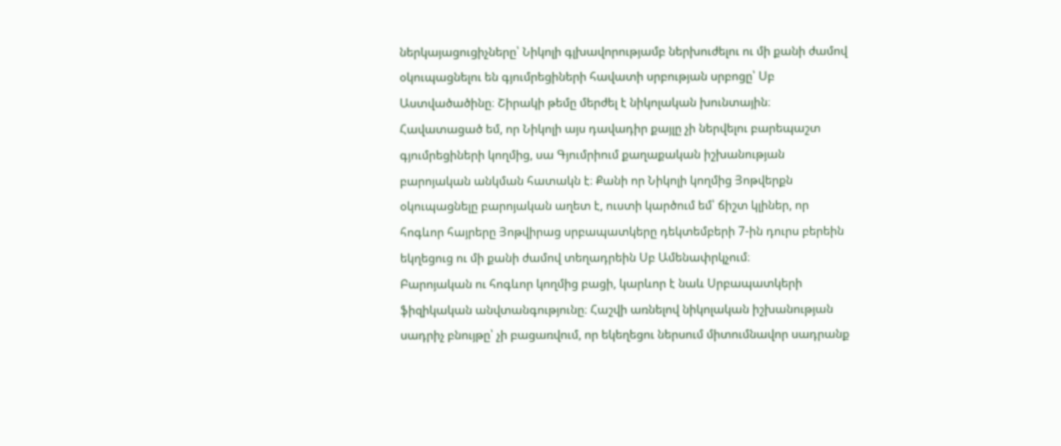ներկայացուցիչները՝ Նիկոլի գլխավորությամբ ներխուժելու ու մի քանի ժամով օկուպացնելու են գյումրեցիների հավատի սրբության սրբոցը՝ Սբ Աստվածածինը։ Շիրակի թեմը մերժել է նիկոլական խունտային։ Հավատացած եմ, որ Նիկոլի այս դավադիր քայլը չի ներվելու բարեպաշտ գյումրեցիների կողմից, սա Գյումրիում քաղաքական իշխանության բարոյական անկման հատակն է։ Քանի որ Նիկոլի կողմից Յոթվերքն օկուպացնելը բարոյական աղետ է, ուստի կարծում եմ՝ ճիշտ կլիներ, որ հոգևոր հայրերը Յոթվիրաց սրբապատկերը դեկտեմբերի 7-ին դուրս բերեին եկղեցուց ու մի քանի ժամով տեղադրեին Սբ Ամենափրկչում։
Բարոյական ու հոգևոր կողմից բացի, կարևոր է նաև Սրբապատկերի ֆիզիկական անվտանգությունը։ Հաշվի առնելով նիկոլական իշխանության սադրիչ բնույթը՝ չի բացառվում, որ եկեղեցու ներսում միտումնավոր սադրանք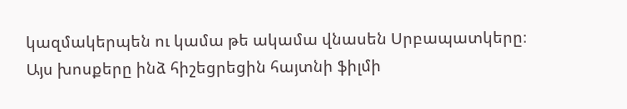կազմակերպեն ու կամա թե ակամա վնասեն Սրբապատկերը։
Այս խոսքերը ինձ հիշեցրեցին հայտնի ֆիլմի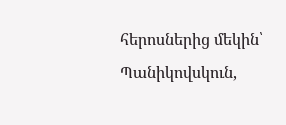հերոսներից մեկին՝ Պանիկովսկուն,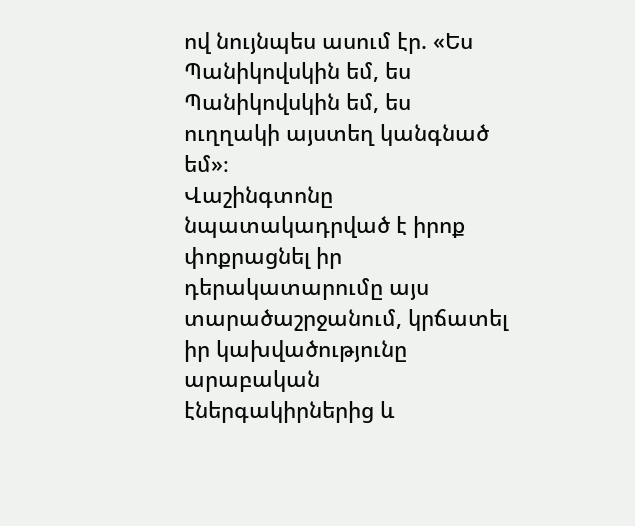ով նույնպես ասում էր. «Ես Պանիկովսկին եմ, ես Պանիկովսկին եմ, ես ուղղակի այստեղ կանգնած եմ»։
Վաշինգտոնը նպատակադրված է իրոք փոքրացնել իր դերակատարումը այս տարածաշրջանում, կրճատել իր կախվածությունը արաբական էներգակիրներից և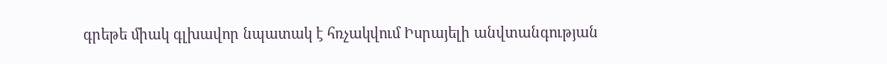գրեթե միակ գլխավոր նպատակ է հռչակվում Իսրայելի անվտանգության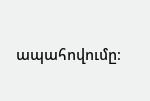ապահովումը։